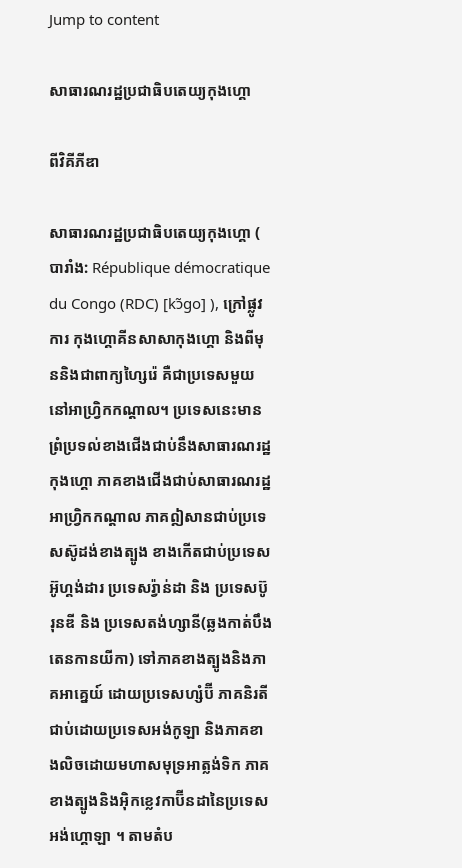Jump to content

សាធារណរដ្ឋប្រជាធិបតេយ្យកុងហ្គោ

ពីវិគីភីឌា

សាធារណរដ្ឋប្រជាធិបតេយ្យកុងហ្គោ ( បារាំង: République démocratique du Congo (RDC) [kɔ̃ɡo] ), ក្រៅផ្លូវការ កុងហ្គោគីនសាសាកុងហ្គោ និងពីមុននិងជាពាក្យហ្សៃរ៉េ គឺជាប្រទេសមួយនៅអាហ្វ្រិកកណ្តាល។ ប្រទេសនេះមានព្រំប្រទល់ខាងជើងជាប់នឹងសាធារណរដ្ឋកុងហ្គោ ភាគខាងជើងជាប់សាធារណរដ្ឋអាហ្វ្រិកកណ្តាល ភាគឦសានជាប់ប្រទេសស៊ូដង់ខាងត្បូង ខាងកើតជាប់ប្រទេសអ៊ូហ្គង់ដារ ប្រទេសរ៉្វាន់ដា និង ប្រទេសប៊ូរុនឌី និង ប្រទេសតង់ហ្សានី(ឆ្លងកាត់បឹងតេនកានយីកា) ទៅភាគខាងត្បូងនិងភាគអាគ្នេយ៍ ដោយប្រទេសហ្សំប៊ី ភាគនិរតីជាប់ដោយប្រទេសអង់កូឡា និងភាគខាងលិចដោយមហាសមុទ្រអាត្លង់ទិក ភាគខាងត្បូងនិងអ៊ិកខ្លេវកាប៊ីនដានៃប្រទេសអង់ហ្គោឡា ។ តាមតំប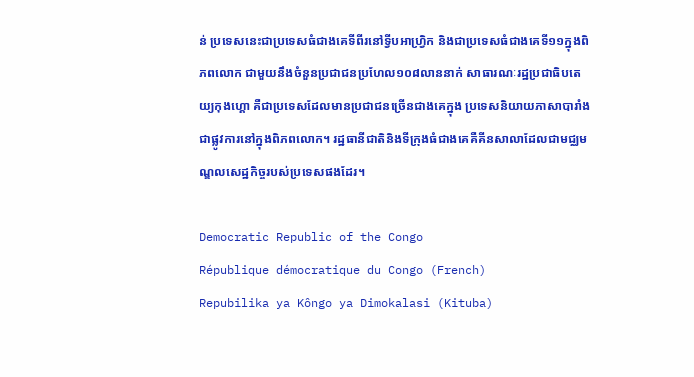ន់ ប្រទេសនេះជាប្រទេសធំជាងគេទីពីរនៅទ្វីបអាហ្វ្រិក និងជាប្រទេសធំជាងគេទី១១ក្នុងពិភពលោក ជាមួយនឹងចំនួនប្រជាជនប្រហែល១០៨លាននាក់ សាធារណៈរដ្ឋប្រជាធិបតេយ្យកុងហ្គោ គឺជាប្រទេសដែលមានប្រជាជនច្រើនជាងគេក្នុង ប្រទេសនិយាយភាសាបារាំងជាផ្លូវការនៅក្នុងពិភពលោក។ រដ្ឋធានីជាតិនិងទីក្រុងធំជាងគេគឺគីនសាលាដែលជាមជ្ឈមណ្ឌលសេដ្ឋកិច្ចរបស់ប្រទេសផងដែរ។

Democratic Republic of the Congo
République démocratique du Congo (French)
Repubilika ya Kôngo ya Dimokalasi (Kituba)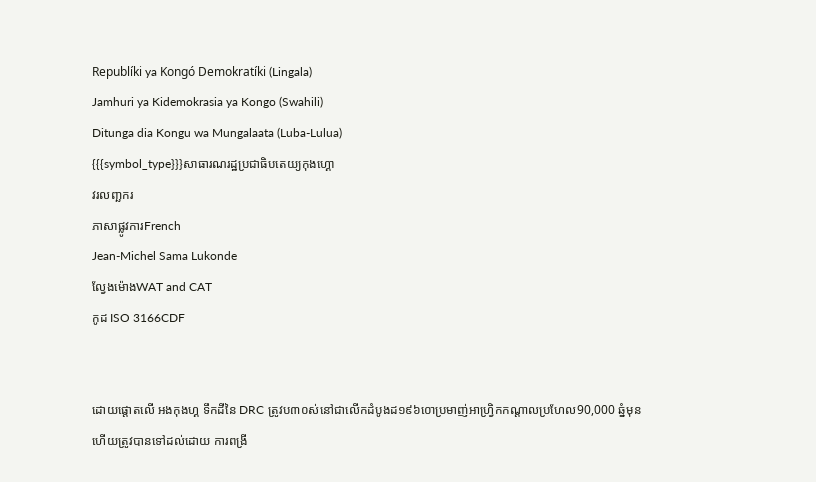Republíki ya Kongó Demokratíki (Lingala)
Jamhuri ya Kidemokrasia ya Kongo (Swahili)
Ditunga dia Kongu wa Mungalaata (Luba-Lulua)
{{{symbol_type}}}សាធារណរដ្ឋប្រជាធិបតេយ្យកុងហ្គោ
វរលញ្ឆករ
ភាសាផ្លូវការFrench
Jean-Michel Sama Lukonde
ល្វែងម៉ោងWAT and CAT
កូដ ISO 3166CDF


ដោយផ្តោតលើ អងកុងហ្គ ទឹកដីនៃ DRC ត្រូវប៣០ស់នៅជាលើកដំបូងដ១៩៦០ោប្រមាញ់អាហ្វ្រិកកណ្តាលប្រហែល90,000 ឆ្នំមុន ហើយត្រូវបានទៅដល់ដោយ ការពង្រី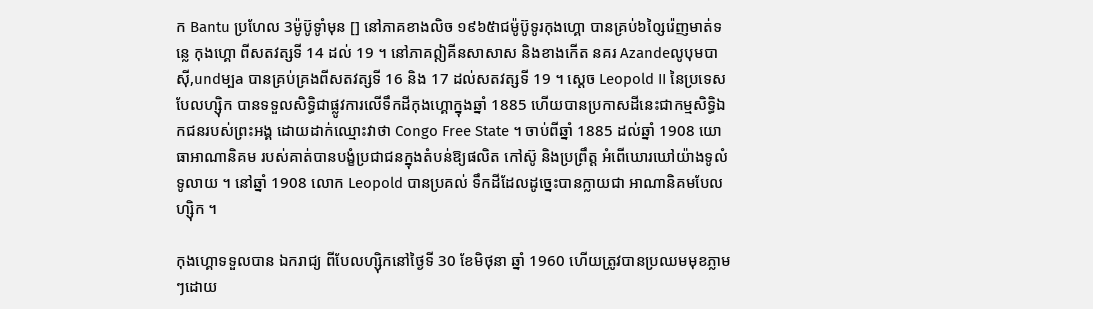ក Bantu ប្រហែល 3ម៉ូប៊ូទូាំមុន [] នៅភាគខាងលិច ១៩៦៥ាជម៉ូប៊ូទូរកុងហ្គោ បានគ្រប់៦០្សៃរ៉េញមាត់ទន្លេ កុងហ្គោ ពីសតវត្សទី 14 ដល់ 19 ។ នៅភាគឦគីនសាសាស និងខាងកើត នគរ Azandeលូបុមបាស៊ី,undម្បa បានគ្រប់គ្រងពីសតវត្សទី 16 និង 17 ដល់សតវត្សទី 19 ។ ស្តេច Leopold II នៃប្រទេសបែលហ្ស៊ិក បានទទួលសិទ្ធិជាផ្លូវការលើទឹកដីកុងហ្គោក្នុងឆ្នាំ 1885 ហើយបានប្រកាសដីនេះជាកម្មសិទ្ធិឯកជនរបស់ព្រះអង្គ ដោយដាក់ឈ្មោះវាថា Congo Free State ។ ចាប់ពីឆ្នាំ 1885 ដល់ឆ្នាំ 1908 យោធាអាណានិគម របស់គាត់បានបង្ខំប្រជាជនក្នុងតំបន់ឱ្យផលិត កៅស៊ូ និងប្រព្រឹត្ត អំពើឃោរឃៅយ៉ាងទូលំទូលាយ ។ នៅឆ្នាំ 1908 លោក Leopold បានប្រគល់ ទឹកដីដែលដូច្នេះបានក្លាយជា អាណានិគមបែលហ្ស៊ិក ។

កុងហ្គោទទួលបាន ឯករាជ្យ ពីបែលហ្ស៊ិកនៅថ្ងៃទី 30 ខែមិថុនា ឆ្នាំ 1960 ហើយត្រូវបានប្រឈមមុខភ្លាមៗដោយ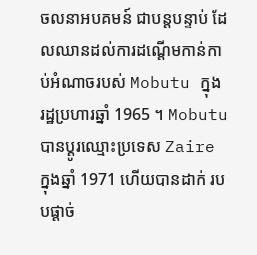ចលនាអបគមន៍ ជាបន្តបន្ទាប់ ដែលឈានដល់ការដណ្តើមកាន់កាប់អំណាចរបស់ Mobutu ក្នុង រដ្ឋប្រហារឆ្នាំ 1965 ។ Mobutu បានប្តូរឈ្មោះប្រទេស Zaire ក្នុងឆ្នាំ 1971 ហើយបានដាក់ របបផ្តាច់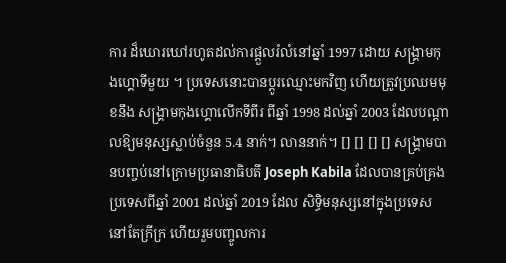ការ ដ៏ឃោរឃៅរហូតដល់ការផ្តួលរំលំនៅឆ្នាំ 1997 ដោយ សង្រ្គាមកុងហ្គោទីមួយ ។ ប្រទេសនោះបានប្តូរឈ្មោះមកវិញ ហើយត្រូវប្រឈមមុខនឹង សង្រ្គាមកុងហ្គោលើកទីពីរ ពីឆ្នាំ 1998 ដល់ឆ្នាំ 2003 ដែលបណ្តាលឱ្យមនុស្សស្លាប់ចំនួន 5.4 នាក់។ លាននាក់។ [] [] [] [] សង្រ្គាមបានបញ្ចប់នៅក្រោមប្រធានាធិបតី Joseph Kabila ដែលបានគ្រប់គ្រងប្រទេសពីឆ្នាំ 2001 ដល់ឆ្នាំ 2019 ដែល សិទ្ធិមនុស្សនៅក្នុងប្រទេស នៅតែក្រីក្រ ហើយរួមបញ្ចូលការ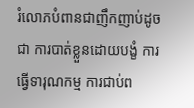រំលោភបំពានជាញឹកញាប់ដូចជា ការបាត់ខ្លួនដោយបង្ខំ ការធ្វើទារុណកម្ម ការជាប់ព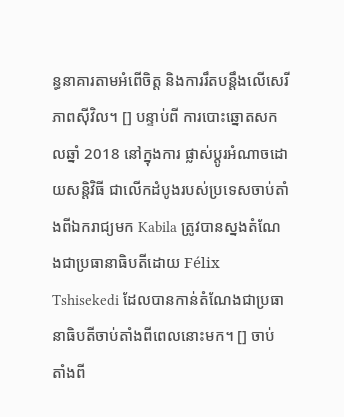ន្ធនាគារតាមអំពើចិត្ត និងការរឹតបន្តឹងលើសេរីភាពស៊ីវិល។ [] បន្ទាប់ពី ការបោះឆ្នោតសកលឆ្នាំ 2018 នៅក្នុងការ ផ្លាស់ប្តូរអំណាចដោយសន្តិវិធី ជាលើកដំបូងរបស់ប្រទេសចាប់តាំងពីឯករាជ្យមក Kabila ត្រូវបានស្នងតំណែងជាប្រធានាធិបតីដោយ Félix Tshisekedi ដែលបានកាន់តំណែងជាប្រធានាធិបតីចាប់តាំងពីពេលនោះមក។ [] ចាប់តាំងពី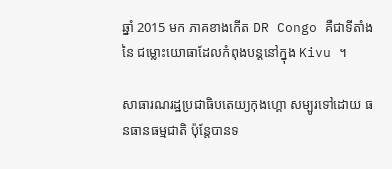ឆ្នាំ 2015 មក ភាគខាងកើត DR Congo គឺជាទីតាំងនៃ ជម្លោះយោធាដែលកំពុងបន្តនៅក្នុង Kivu ។

សាធារណរដ្ឋប្រជាធិបតេយ្យកុងហ្គោ សម្បូរទៅដោយ ធនធានធម្មជាតិ ប៉ុន្តែបានទ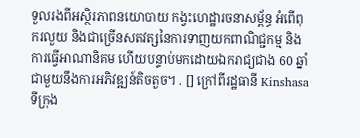ទួលរងពីអស្ថិរភាពនយោបាយ កង្វះហេដ្ឋារចនាសម្ព័ន្ធ អំពើពុករលួយ និងជាច្រើនសតវត្សនៃការទាញយកពាណិជ្ជកម្ម និងការធ្វើអាណានិគម ហើយបន្ទាប់មកដោយឯករាជ្យជាង 60 ឆ្នាំ ជាមួយនឹងការអភិវឌ្ឍន៍តិចតួច។ . [] ក្រៅពីរដ្ឋធានី Kinshasa ទីក្រុង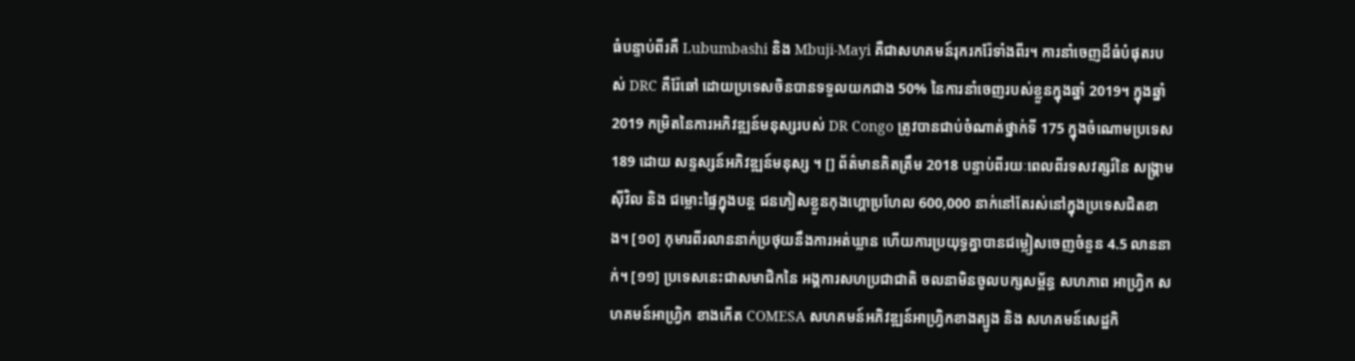ធំបន្ទាប់ពីរគឺ Lubumbashi និង Mbuji-Mayi គឺជាសហគមន៍រុករករ៉ែទាំងពីរ។ ការនាំចេញដ៏ធំបំផុតរបស់ DRC គឺរ៉ែឆៅ ដោយប្រទេសចិនបានទទួលយកជាង 50% នៃការនាំចេញរបស់ខ្លួនក្នុងឆ្នាំ 2019។ ក្នុងឆ្នាំ 2019 កម្រិតនៃការអភិវឌ្ឍន៍មនុស្សរបស់ DR Congo ត្រូវបានជាប់ចំណាត់ថ្នាក់ទី 175 ក្នុងចំណោមប្រទេស 189 ដោយ សន្ទស្សន៍អភិវឌ្ឍន៍មនុស្ស ។ [] ព័ត៌មានគិតត្រឹម 2018 បន្ទាប់ពីរយៈពេលពីរទសវត្សរ៍នៃ សង្រ្គាមស៊ីវិល និង ជម្លោះផ្ទៃក្នុងបន្ត ជនភៀសខ្លួនកុងហ្គោប្រហែល 600,000 នាក់នៅតែរស់នៅក្នុងប្រទេសជិតខាង។ [១០] កុមារពីរលាននាក់ប្រថុយនឹងការអត់ឃ្លាន ហើយការប្រយុទ្ធគ្នាបានជម្លៀសចេញចំនួន 4.5 លាននាក់។ [១១] ប្រទេសនេះជាសមាជិកនៃ អង្គការសហប្រជាជាតិ ចលនាមិនចូលបក្សសម្ព័ន្ធ សហភាព អាហ្វ្រិក សហគមន៍អាហ្វ្រិក ខាងកើត COMESA សហគមន៍អភិវឌ្ឍន៍អាហ្វ្រិកខាងត្បូង និង សហគមន៍សេដ្ឋកិ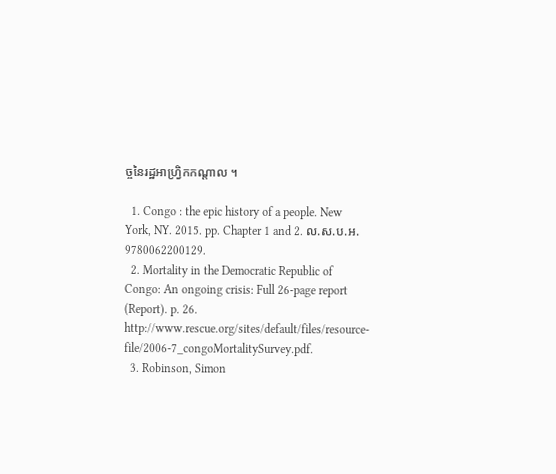ច្ចនៃរដ្ឋអាហ្វ្រិកកណ្តាល ។

  1. Congo : the epic history of a people. New York, NY. 2015. pp. Chapter 1 and 2. ល.ស.ប.អ. 9780062200129.
  2. Mortality in the Democratic Republic of Congo: An ongoing crisis: Full 26-page report (Report). p. 26. http://www.rescue.org/sites/default/files/resource-file/2006-7_congoMortalitySurvey.pdf.
  3. Robinson, Simon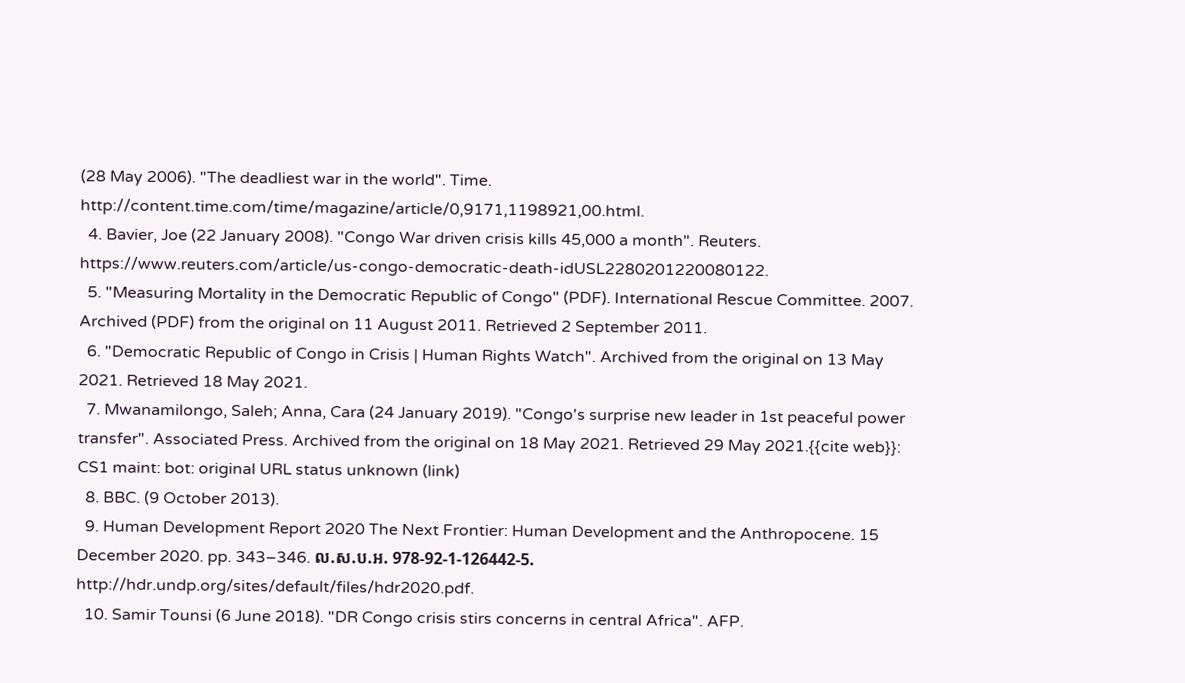(28 May 2006). "The deadliest war in the world". Time. http://content.time.com/time/magazine/article/0,9171,1198921,00.html.
  4. Bavier, Joe (22 January 2008). "Congo War driven crisis kills 45,000 a month". Reuters. https://www.reuters.com/article/us-congo-democratic-death-idUSL2280201220080122.
  5. "Measuring Mortality in the Democratic Republic of Congo" (PDF). International Rescue Committee. 2007. Archived (PDF) from the original on 11 August 2011. Retrieved 2 September 2011.
  6. "Democratic Republic of Congo in Crisis | Human Rights Watch". Archived from the original on 13 May 2021. Retrieved 18 May 2021.
  7. Mwanamilongo, Saleh; Anna, Cara (24 January 2019). "Congo's surprise new leader in 1st peaceful power transfer". Associated Press. Archived from the original on 18 May 2021. Retrieved 29 May 2021.{{cite web}}: CS1 maint: bot: original URL status unknown (link)
  8. BBC. (9 October 2013).
  9. Human Development Report 2020 The Next Frontier: Human Development and the Anthropocene. 15 December 2020. pp. 343–346. ល.ស.ប.អ. 978-92-1-126442-5. http://hdr.undp.org/sites/default/files/hdr2020.pdf.
  10. Samir Tounsi (6 June 2018). "DR Congo crisis stirs concerns in central Africa". AFP.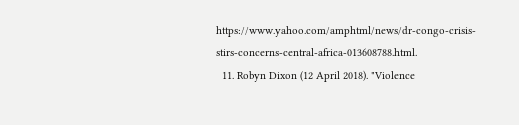https://www.yahoo.com/amphtml/news/dr-congo-crisis-stirs-concerns-central-africa-013608788.html.
  11. Robyn Dixon (12 April 2018). "Violence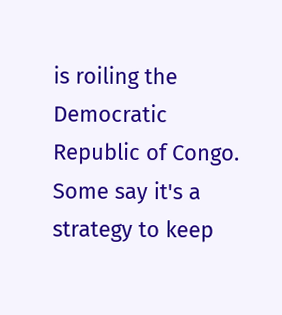is roiling the Democratic Republic of Congo. Some say it's a strategy to keep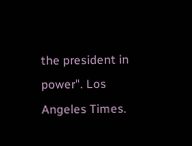the president in power". Los Angeles Times.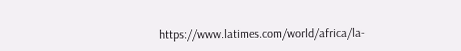https://www.latimes.com/world/africa/la-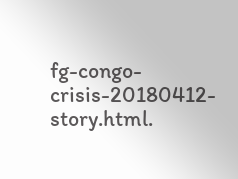fg-congo-crisis-20180412-story.html.